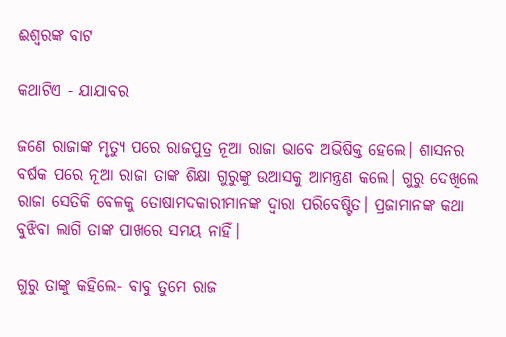ଈଶ୍ୱରଙ୍କ ବାଟ

କଥାଟିଏ - ଯାଯାବର

ଜଣେ ରାଜାଙ୍କ ମୃତ୍ୟୁ ପରେ ରାଜପୁତ୍ର ନୂଆ ରାଜା ଭାବେ ଅଭିଷିକ୍ତ ହେଲେ। ଶାସନର ବର୍ଷକ ପରେ ନୂଆ ରାଜା ତାଙ୍କ ଶିକ୍ଷା ଗୁରୁଙ୍କୁ ଉଆସକୁ ଆମନ୍ତ୍ରଣ କଲେ। ଗୁରୁ ଦେଖିଲେ ରାଜା ସେତିକି ବେଳକୁ ତୋଷାମଦକାରୀମାନଙ୍କ ଦ୍ବାରା ପରିବେଷ୍ଟିତ। ପ୍ରଜାମାନଙ୍କ କଥା ବୁଝିବା ଲାଗି ତାଙ୍କ ପାଖରେ ସମୟ ନାହିଁ।

ଗୁରୁ ତାଙ୍କୁ କହିଲେ- ବାବୁ ତୁମେ ରାଜ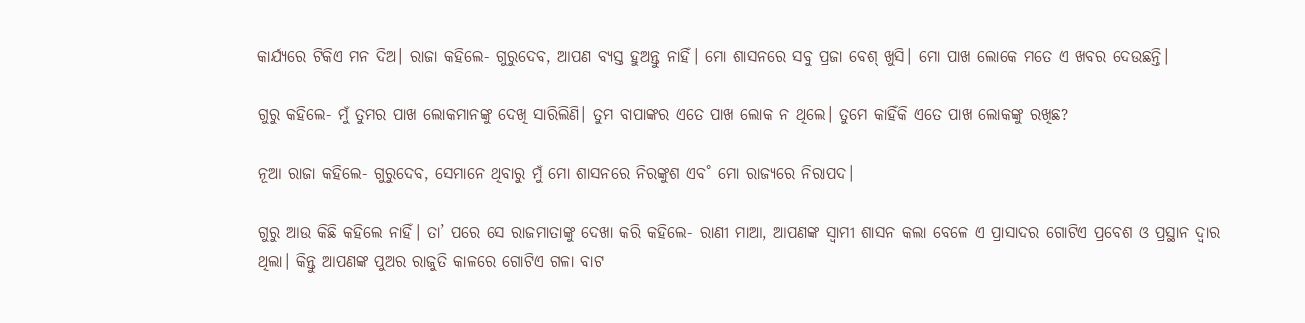କାର୍ଯ୍ୟରେ ଟିକିଏ ମନ ଦିଅ। ରାଜା କହିଲେ- ଗୁରୁଦେବ, ଆପଣ ବ୍ୟସ୍ତ ହୁଅନ୍ତୁ ନାହିଁ। ମୋ ଶାସନରେ ସବୁ ପ୍ରଜା ବେଶ୍‌ ଖୁସି। ମୋ ପାଖ ଲୋକେ ମତେ ଏ ଖବର ଦେଉଛନ୍ତି।

ଗୁରୁ କହିଲେ- ମୁଁ ତୁମର ପାଖ ଲୋକମାନଙ୍କୁ ଦେଖି ସାରିଲିଣି। ତୁମ ବାପାଙ୍କର ଏତେ ପାଖ ଲୋକ ନ ଥିଲେ। ତୁମେ କାହିଁକି ଏତେ ପାଖ ଲୋକଙ୍କୁ ରଖିଛ?

ନୂଆ ରାଜା କହିଲେ- ଗୁରୁଦେବ, ସେମାନେ ଥିବାରୁ ମୁଁ ମୋ ଶାସନରେ ନିରଙ୍କୁଶ ଏବ˚ ମୋ ରାଜ୍ୟରେ ନିରାପଦ।

ଗୁରୁ ଆଉ କିଛି କହିଲେ ନାହିଁ। ତା’ ପରେ ସେ ରାଜମାତାଙ୍କୁ ଦେଖା କରି କହିଲେ- ରାଣୀ ମାଆ, ଆପଣଙ୍କ ସ୍ବାମୀ ଶାସନ କଲା ବେଳେ ଏ ପ୍ରାସାଦର ଗୋଟିଏ ପ୍ରବେଶ ଓ ପ୍ରସ୍ଥାନ ଦ୍ବାର ଥିଲା। କିନ୍ତୁ ଆପଣଙ୍କ ପୁଅର ରାଜୁତି କାଳରେ ଗୋଟିଏ ଗଳା ବାଟ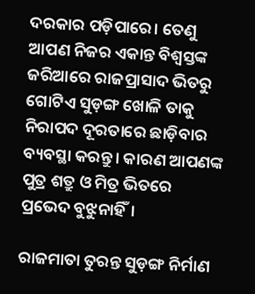ଦରକାର ପଡ଼ିପାରେ। ତେଣୁ ଆପଣ ନିଜର ଏକାନ୍ତ ବିଶ୍ବସ୍ତଙ୍କ ଜରିଆରେ ରାଜପ୍ରାସାଦ ଭିତରୁ ଗୋଟିଏ ସୁଡ଼ଙ୍ଗ ଖୋଳି ତାକୁ ନିରାପଦ ଦୂରତାରେ ଛାଡ଼ିବାର ବ୍ୟବସ୍ଥା କରନ୍ତୁ। କାରଣ ଆପଣଙ୍କ ପୁତ୍ର ଶତ୍ରୁ ଓ ମିତ୍ର ଭିତରେ ପ୍ରଭେଦ ବୁଝୁନାହିଁ।

ରାଜମାତା ତୁରନ୍ତ ସୁଡ଼ଙ୍ଗ ନିର୍ମାଣ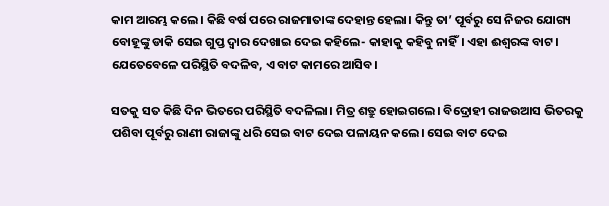କାମ ଆରମ୍ଭ କଲେ। କିଛି ବର୍ଷ ପରେ ରାଜମାତାଙ୍କ ଦେହାନ୍ତ ହେଲା। କିନ୍ତୁ ତା’ ପୂର୍ବରୁ ସେ ନିଜର ଯୋଗ୍ୟ ବୋହୂଙ୍କୁ ଡାକି ସେଇ ଗୁପ୍ତ ଦ୍ବାର ଦେଖାଇ ଦେଇ କହିଲେ- କାହାକୁ କହିବୁ ନାହିଁ। ଏହା ଈଶ୍ବରଙ୍କ ବାଟ। ଯେତେବେଳେ ପରିସ୍ଥିତି ବଦଳିବ, ଏ ବାଟ କାମରେ ଆସିବ।

ସତକୁ ସତ କିଛି ଦିନ ଭିତରେ ପରିସ୍ଥିତି ବଦଳିଲା। ମିତ୍ର ଶତ୍ରୁ ହୋଇଗଲେ। ବିଦ୍ରୋହୀ ରାଜଉଆସ ଭିତରକୁ ପଶିବା ପୂର୍ବରୁ ରାଣୀ ରାଜାଙ୍କୁ ଧରି ସେଇ ବାଟ ଦେଇ ପଳାୟନ କଲେ। ସେଇ ବାଟ ଦେଇ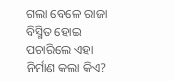ଗଲା ବେଳେ ରାଜା ବିସ୍ମିତ ହୋଇ ପଚାରିଲେ ଏହା ନିର୍ମାଣ କଲା କିଏ?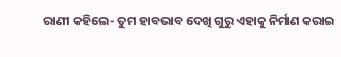ରାଣୀ କହିଲେ- ତୁମ ହାବଭାବ ଦେଖି ଗୁରୁ ଏହାକୁ ନିର୍ମାଣ କରାଇ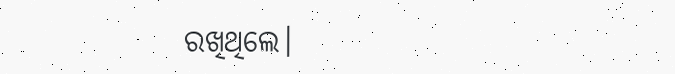ରଖିଥିଲେ।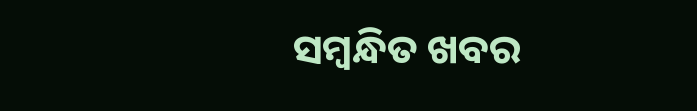ସମ୍ବନ୍ଧିତ ଖବର